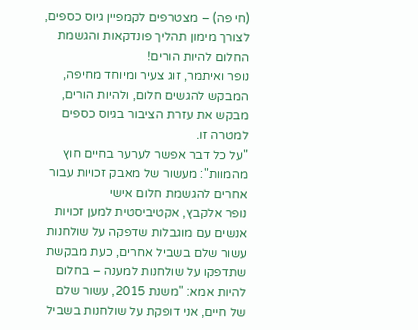(חי פה) – מצטרפים לקמפיין גיוס כספים, לצורך מימון תהליך פונדקאות והגשמת החלום להיות הורים!
נופר ואיתמר, זוג צעיר ומיוחד מחיפה, המבקש להגשים חלום, ולהיות הורים, מבקש את עזרת הציבור בגיוס כספים למטרה זו.
"על כל דבר אפשר לערער בחיים חוץ מהמוות": מעשור של מאבק זכויות עבור אחרים להגשמת חלום אישי
נופר אלקבץ, אקטיביסטית למען זכויות אנשים עם מוגבלות שדפקה על שולחנות עשור שלם בשביל אחרים, כעת מבקשת שתדפקו על שולחנות למענה – בחלום להיות אמא: "משנת 2015, עשור שלם של חיים, אני דופקת על שולחנות בשביל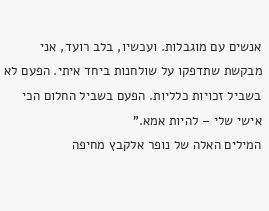אנשים עם מוגבלות. ועכשיו, בלב רועד, אני מבקשת שתדפקו על שולחנות ביחד איתי. הפעם לא בשביל זכויות כלליות. הפעם בשביל החלום הכי אישי שלי – להיות אמא."
המילים האלה של נופר אלקבץ מחיפה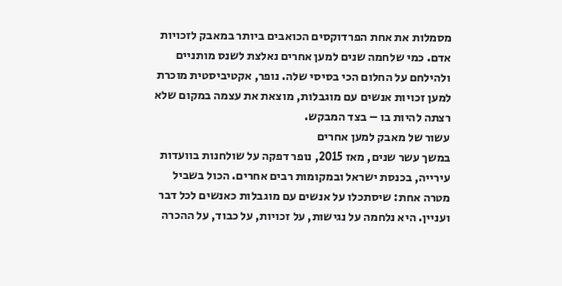מסמלות את אחת הפרדוקסים הכואבים ביותר במאבק לזכויות אדם. כמי שלחמה שנים למען אחרים נאלצת לשנס מותניים ולהילחם על החלום הכי בסיסי שלה. נופר, אקטיביסטית מוכרת למען זכויות אנשים עם מוגבלות, מוצאת את עצמה במקום שלא רצתה להיות בו – בצד המבקש.
עשור של מאבק למען אחרים
במשך עשר שנים, מאז 2015, נופר דפקה על שולחנות בוועדות עירייה, בכנסת ישראל ובמקומות רבים אחרים. הכול בשביל מטרה אחת: שיסתכלו על אנשים עם מוגבלות כאנשים לכל דבר ועניין. היא נלחמה על נגישות, על זכויות, על כבוד, על ההכרה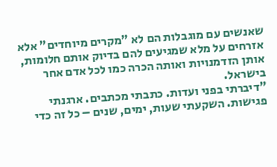שאנשים עם מוגבלות הם לא "מקרים מיוחדים" אלא אזרחים על מלא שמגיעים להם בדיוק אותם חלומות, אותן הזדמנויות ואותה הכרה כמו לכל אדם אחר בישראל.
"דיברתי בפני ועדות. כתבתי מכתבים. ארגנתי פגישות. השקעתי שעות, ימים, שנים – כל זה כדי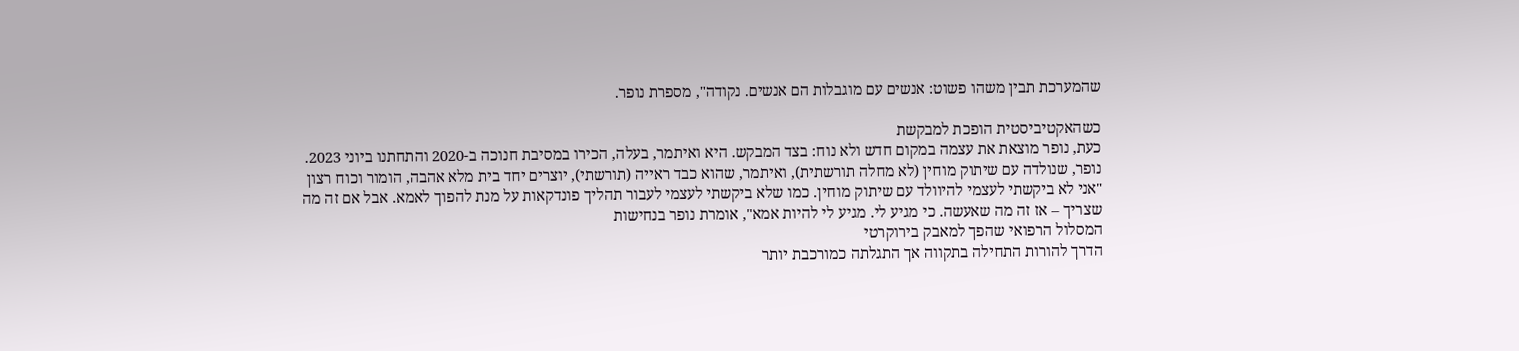שהמערכת תבין משהו פשוט: אנשים עם מוגבלות הם אנשים. נקודה", מספרת נופר.

כשהאקטיביסטית הופכת למבקשת
כעת, נופר מוצאת את עצמה במקום חדש ולא נוח: בצד המבקש. היא ואיתמר, בעלה, הכירו במסיבת חנוכה ב-2020 והתחתנו ביוני 2023. נופר, שנולדה עם שיתוק מוחין (לא מחלה תורשתית), ואיתמר, שהוא כבד ראייה (תורשתי), יוצרים יחד בית מלא אהבה, הומור וכוח רצון
"אני לא ביקשתי לעצמי להיוולד עם שיתוק מוחין. כמו שלא ביקשתי לעצמי לעבור תהליך פונדקאות על מנת להפוך לאמא. אבל אם זה מה שצריך – אז זה מה שאעשה. כי מגיע לי. מגיע לי להיות אמא", אומרת נופר בנחישות
המסלול הרפואי שהפך למאבק בירוקרטי
הדרך להורות התחילה בתקווה אך התגלתה כמורכבת יותר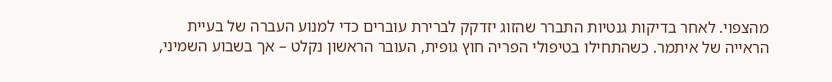מהצפוי. לאחר בדיקות גנטיות התברר שהזוג יזדקק לברירת עוברים כדי למנוע העברה של בעיית הראייה של איתמר. כשהתחילו בטיפולי הפריה חוץ גופית, העובר הראשון נקלט – אך בשבוע השמיני,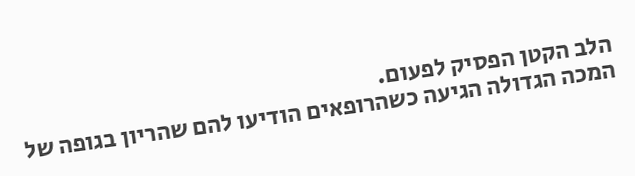הלב הקטן הפסיק לפעום.
המכה הגדולה הגיעה כשהרופאים הודיעו להם שהריון בגופה של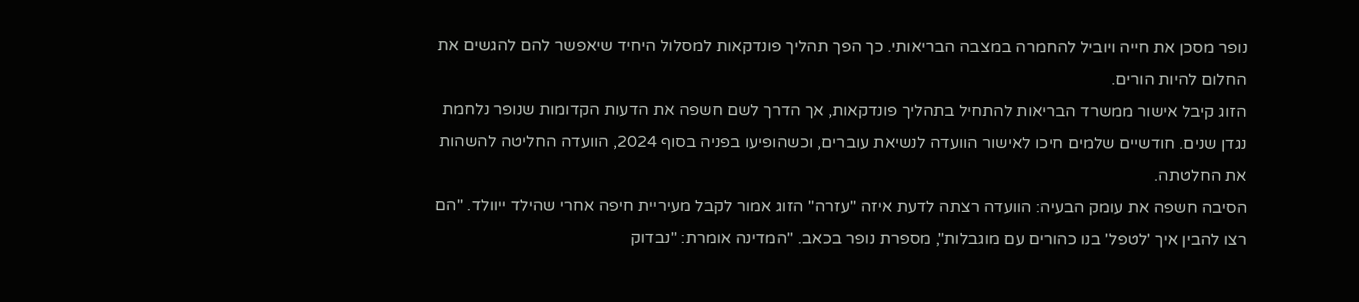נופר מסכן את חייה ויוביל להחמרה במצבה הבריאותי. כך הפך תהליך פונדקאות למסלול היחיד שיאפשר להם להגשים את החלום להיות הורים.
הזוג קיבל אישור ממשרד הבריאות להתחיל בתהליך פונדקאות, אך הדרך לשם חשפה את הדעות הקדומות שנופר נלחמת נגדן שנים. חודשיים שלמים חיכו לאישור הוועדה לנשיאת עוברים, וכשהופיעו בפניה בסוף 2024, הוועדה החליטה להשהות את החלטתה.
הסיבה חשפה את עומק הבעיה: הוועדה רצתה לדעת איזה "עזרה" הזוג אמור לקבל מעיריית חיפה אחרי שהילד ייוולד. "הם רצו להבין איך 'לטפל' בנו כהורים עם מוגבלות", מספרת נופר בכאב. "המדינה אומרת: "נבדוק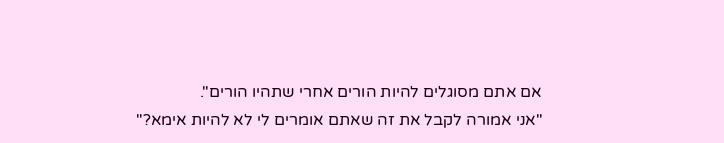אם אתם מסוגלים להיות הורים אחרי שתהיו הורים".
"אני אמורה לקבל את זה שאתם אומרים לי לא להיות אימא?"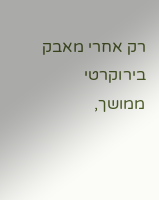רק אחרי מאבק בירוקרטי ממושך,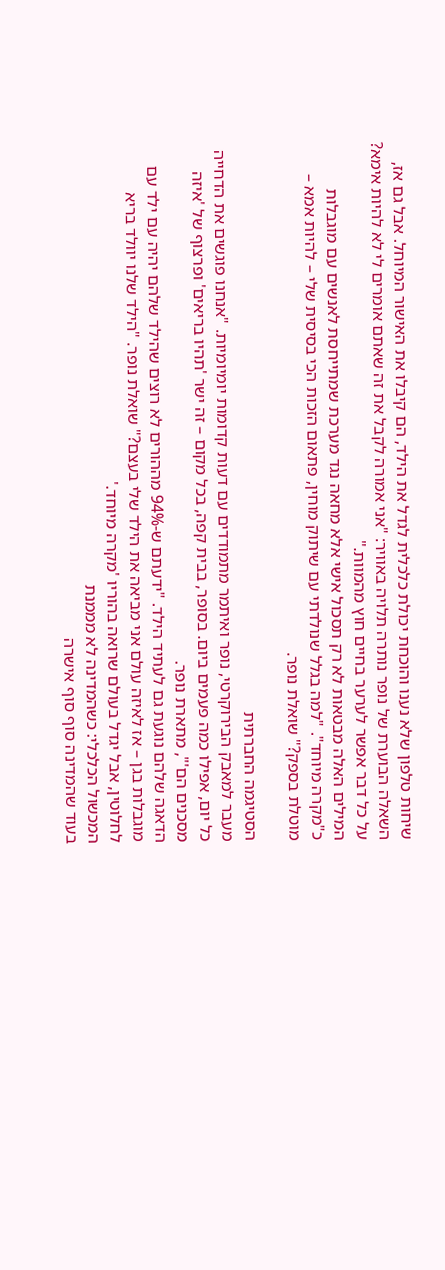שיחות טלפון שלא נענו והוכחת יכולת כלכלית לגדל את הילד, הם קיבלו את האישור המיוחל. אבל גם אז, השאלה הבוערת של נופר נותרה תלויה באוויר: "אני אמורה לקבל את זה שאתם אומרים לי לא להיות אימא? על כל דבר אפשר לערער בחיים חוץ מהמוות."
המילים האלה מבטאות לא רק תסכול אישי אלא מחאה נגד מערכת שמתייחסת לאנשים עם מוגבלות כ"מקרה מיוחד". "למה בגלל שנולדתי עם שיתוק מוחין, פתאום הזכות הכי בסיסית שלי – להיות אמא – מוטלת בספק?" שואלת נופר.

הסטיגמה החברתית
מעבר למאבק הבירוקרטי, נופר ואיתמר מתמודדים עם דעות קדומות יומיומיות. "אנחנו פוגשים את הדחייה כל יום, אפילו כמה פעמים ביום. בסופר, בבית קפה, בכל מקום – זה ישר 'תהיו בריאים' ופרצוף של 'איזה מסכנים הם'", מתארת נופר.
הדאגה שלהם נוגעת גם לעתיד הילד. "ידעתם ש-94% מההורים לא רוצים שהילד שלהם יהיה עם ילד עם מוגבלות בגן – אז לאיזה עולם אני מביאה את הילד שלי בעצם?" שואלת נופר. "הילד שלנו יוולד בריא לחלוטין, אבל יגדל בעולם שרואה בהוריו 'מקרה מיוחד.'
המכשול הכלכלי: כשהמדינה לא מממנת
בעוד שהמדינה סוף סוף אישרה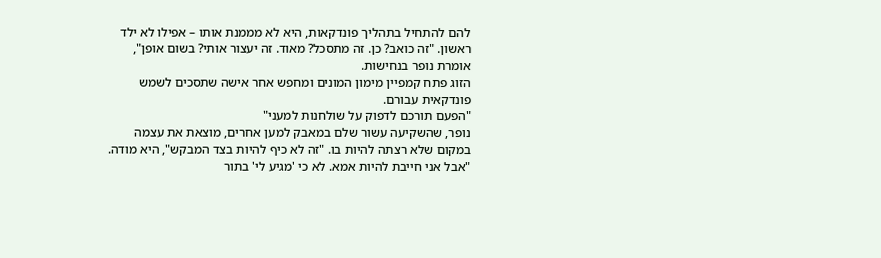להם להתחיל בתהליך פונדקאות, היא לא מממנת אותו – אפילו לא ילד ראשון. "זה כואב? כן. זה מתסכל? מאוד. זה יעצור אותי? בשום אופן", אומרת נופר בנחישות.
הזוג פתח קמפיין מימון המונים ומחפש אחר אישה שתסכים לשמש פונדקאית עבורם.
"הפעם תורכם לדפוק על שולחנות למעני"
נופר, שהשקיעה עשור שלם במאבק למען אחרים, מוצאת את עצמה במקום שלא רצתה להיות בו. "זה לא כיף להיות בצד המבקש", היא מודה. "אבל אני חייבת להיות אמא. לא כי 'מגיע לי' בתור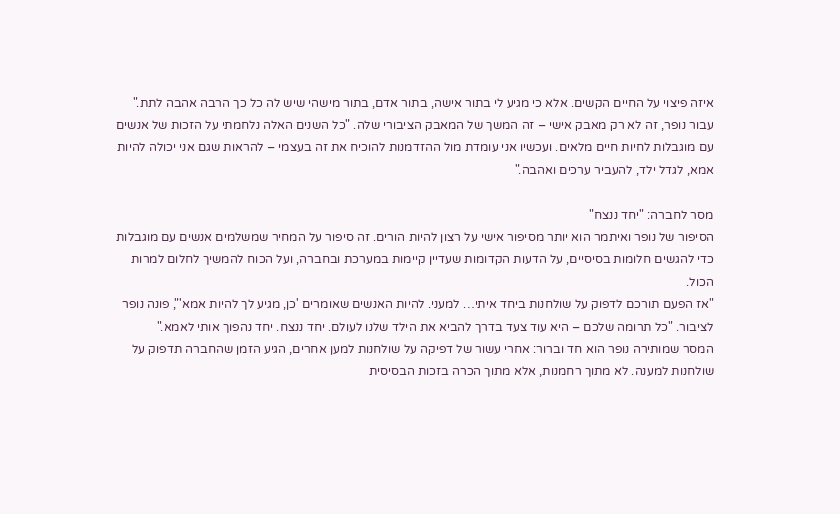איזה פיצוי על החיים הקשים. אלא כי מגיע לי בתור אישה, בתור אדם, בתור מישהי שיש לה כל כך הרבה אהבה לתת."
עבור נופר, זה לא רק מאבק אישי – זה המשך של המאבק הציבורי שלה. "כל השנים האלה נלחמתי על הזכות של אנשים עם מוגבלות לחיות חיים מלאים. ועכשיו אני עומדת מול ההזדמנות להוכיח את זה בעצמי – להראות שגם אני יכולה להיות אמא, לגדל ילד, להעביר ערכים ואהבה."

מסר לחברה: "יחד ננצח"
הסיפור של נופר ואיתמר הוא יותר מסיפור אישי על רצון להיות הורים. זה סיפור על המחיר שמשלמים אנשים עם מוגבלות כדי להגשים חלומות בסיסיים, על הדעות הקדומות שעדיין קיימות במערכת ובחברה, ועל הכוח להמשיך לחלום למרות הכול.
"אז הפעם תורכם לדפוק על שולחנות ביחד איתי… למעני. להיות האנשים שאומרים 'כן, מגיע לך להיות אמא'", פונה נופר לציבור. "כל תרומה שלכם – היא עוד צעד בדרך להביא את הילד שלנו לעולם. יחד ננצח. יחד נהפוך אותי לאמא."
המסר שמותירה נופר הוא חד וברור: אחרי עשור של דפיקה על שולחנות למען אחרים, הגיע הזמן שהחברה תדפוק על שולחנות למענה. לא מתוך רחמנות, אלא מתוך הכרה בזכות הבסיסית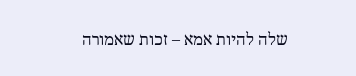שלה להיות אמא – זכות שאמורה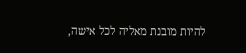להיות מובנת מאליה לכל אישה,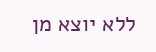ללא יוצא מן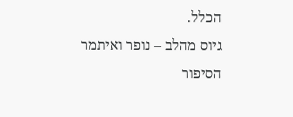הכלל.
גיוס מהלב – נופר ואיתמר
הסיפור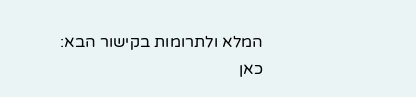המלא ולתרומות בקישור הבא: כאן